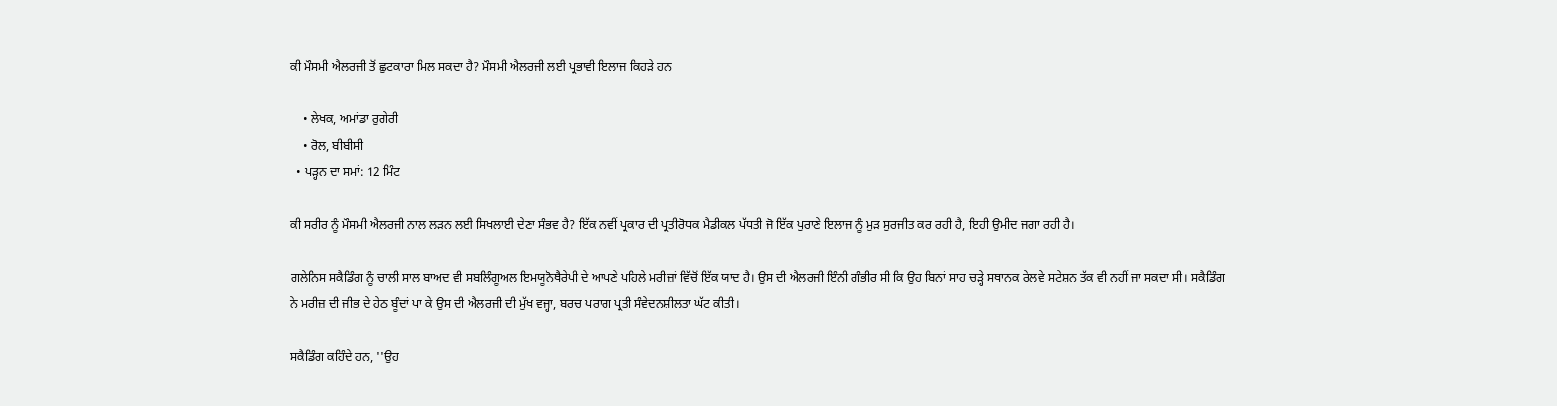ਕੀ ਮੌਸਮੀ ਐਲਰਜੀ ਤੋਂ ਛੁਟਕਾਰਾ ਮਿਲ ਸਕਦਾ ਹੈ? ਮੌਸਮੀ ਐਲਰਜੀ ਲਈ ਪ੍ਰਭਾਵੀ ਇਲਾਜ ਕਿਹੜੇ ਹਨ

    • ਲੇਖਕ, ਅਮਾਂਡਾ ਰੁਗੇਰੀ
    • ਰੋਲ, ਬੀਬੀਸੀ
  • ਪੜ੍ਹਨ ਦਾ ਸਮਾਂ: 12 ਮਿੰਟ

ਕੀ ਸਰੀਰ ਨੂੰ ਮੌਸਮੀ ਐਲਰਜੀ ਨਾਲ ਲੜਨ ਲਈ ਸਿਖਲਾਈ ਦੇਣਾ ਸੰਭਵ ਹੈ? ਇੱਕ ਨਵੀਂ ਪ੍ਰਕਾਰ ਦੀ ਪ੍ਰਤੀਰੋਧਕ ਮੈਡੀਕਲ ਪੱਧਤੀ ਜੋ ਇੱਕ ਪੁਰਾਣੇ ਇਲਾਜ ਨੂੰ ਮੁੜ ਸੁਰਜੀਤ ਕਰ ਰਹੀ ਹੈ, ਇਹੀ ਉਮੀਦ ਜਗਾ ਰਹੀ ਹੈ।

ਗਲੇਨਿਸ ਸਕੈਡਿੰਗ ਨੂੰ ਚਾਲੀ ਸਾਲ ਬਾਅਦ ਵੀ ਸਬਲਿੰਗੂਅਲ ਇਮਯੂਨੋਥੈਰੇਪੀ ਦੇ ਆਪਣੇ ਪਹਿਲੇ ਮਰੀਜ਼ਾਂ ਵਿੱਚੋਂ ਇੱਕ ਯਾਦ ਹੈ। ਉਸ ਦੀ ਐਲਰਜੀ ਇੰਨੀ ਗੰਭੀਰ ਸੀ ਕਿ ਉਹ ਬਿਨਾਂ ਸਾਹ ਚੜ੍ਹੇ ਸਥਾਨਕ ਰੇਲਵੇ ਸਟੇਸ਼ਨ ਤੱਕ ਵੀ ਨਹੀਂ ਜਾ ਸਕਦਾ ਸੀ। ਸਕੈਡਿੰਗ ਨੇ ਮਰੀਜ਼ ਦੀ ਜੀਭ ਦੇ ਹੇਠ ਬੂੰਦਾਂ ਪਾ ਕੇ ਉਸ ਦੀ ਐਲਰਜੀ ਦੀ ਮੁੱਖ ਵਜ੍ਹਾ, ਬਰਚ ਪਰਾਗ ਪ੍ਰਤੀ ਸੰਵੇਦਨਸ਼ੀਲਤਾ ਘੱਟ ਕੀਤੀ।

ਸਕੈਡਿੰਗ ਕਹਿੰਦੇ ਹਨ, ''ਉਹ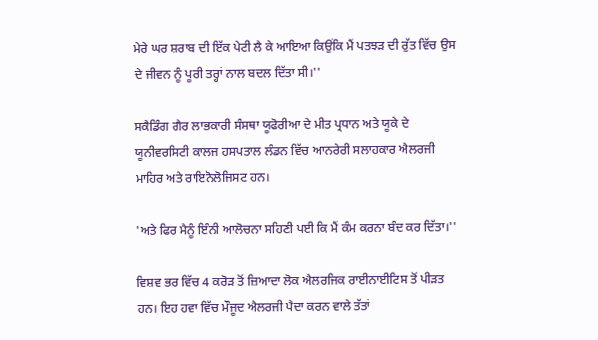ਮੇਰੇ ਘਰ ਸ਼ਰਾਬ ਦੀ ਇੱਕ ਪੇਟੀ ਲੈ ਕੇ ਆਇਆ ਕਿਉਂਕਿ ਮੈਂ ਪਤਝੜ ਦੀ ਰੁੱਤ ਵਿੱਚ ਉਸ ਦੇ ਜੀਵਨ ਨੂੰ ਪੂਰੀ ਤਰ੍ਹਾਂ ਨਾਲ ਬਦਲ ਦਿੱਤਾ ਸੀ।''

ਸਕੈਡਿੰਗ ਗੈਰ ਲਾਭਕਾਰੀ ਸੰਸਥਾ ਯੂਫੋਰੀਆ ਦੇ ਮੀਤ ਪ੍ਰਧਾਨ ਅਤੇ ਯੂਕੇ ਦੇ ਯੂਨੀਵਰਸਿਟੀ ਕਾਲਜ ਹਸਪਤਾਲ ਲੰਡਨ ਵਿੱਚ ਆਨਰੇਰੀ ਸਲਾਹਕਾਰ ਐਲਰਜੀ ਮਾਹਿਰ ਅਤੇ ਰਾਇਨੋਲੋਜਿਸਟ ਹਨ।

'ਅਤੇ ਫਿਰ ਮੈਨੂੰ ਇੰਨੀ ਆਲੋਚਨਾ ਸਹਿਣੀ ਪਈ ਕਿ ਮੈਂ ਕੰਮ ਕਰਨਾ ਬੰਦ ਕਰ ਦਿੱਤਾ।''

ਵਿਸ਼ਵ ਭਰ ਵਿੱਚ 4 ਕਰੋੜ ਤੋਂ ਜ਼ਿਆਦਾ ਲੋਕ ਐਲਰਜਿਕ ਰਾਈਨਾਈਟਿਸ ਤੋਂ ਪੀੜਤ ਹਨ। ਇਹ ਹਵਾ ਵਿੱਚ ਮੌਜੂਦ ਐਲਰਜੀ ਪੈਦਾ ਕਰਨ ਵਾਲੇ ਤੱਤਾਂ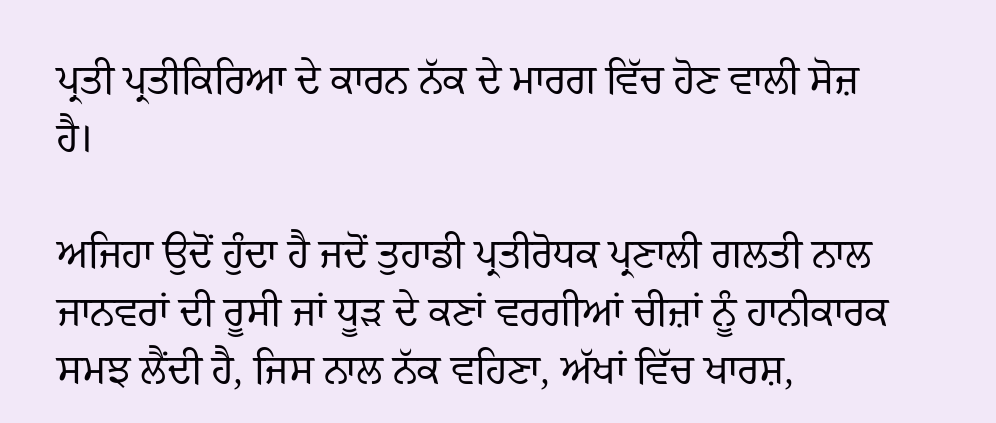ਪ੍ਰਤੀ ਪ੍ਰਤੀਕਿਰਿਆ ਦੇ ਕਾਰਨ ਨੱਕ ਦੇ ਮਾਰਗ ਵਿੱਚ ਹੋਣ ਵਾਲੀ ਸੋਜ਼ ਹੈ।

ਅਜਿਹਾ ਉਦੋਂ ਹੁੰਦਾ ਹੈ ਜਦੋਂ ਤੁਹਾਡੀ ਪ੍ਰਤੀਰੋਧਕ ਪ੍ਰਣਾਲੀ ਗਲਤੀ ਨਾਲ ਜਾਨਵਰਾਂ ਦੀ ਰੂਸੀ ਜਾਂ ਧੂੜ ਦੇ ਕਣਾਂ ਵਰਗੀਆਂ ਚੀਜ਼ਾਂ ਨੂੰ ਹਾਨੀਕਾਰਕ ਸਮਝ ਲੈਂਦੀ ਹੈ, ਜਿਸ ਨਾਲ ਨੱਕ ਵਹਿਣਾ, ਅੱਖਾਂ ਵਿੱਚ ਖਾਰਸ਼,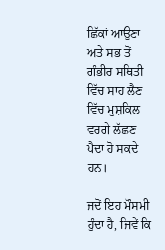ਛਿੱਕਾਂ ਆਉਣਾ ਅਤੇ ਸਭ ਤੋਂ ਗੰਭੀਰ ਸਥਿਤੀ ਵਿੱਚ ਸਾਹ ਲੈਣ ਵਿੱਚ ਮੁਸ਼ਕਿਲ ਵਰਗੇ ਲੱਛਣ ਪੈਦਾ ਹੋ ਸਕਦੇ ਹਨ।

ਜਦੋਂ ਇਹ ਮੌਸਮੀ ਹੁੰਦਾ ਹੈ, ਜਿਵੇਂ ਕਿ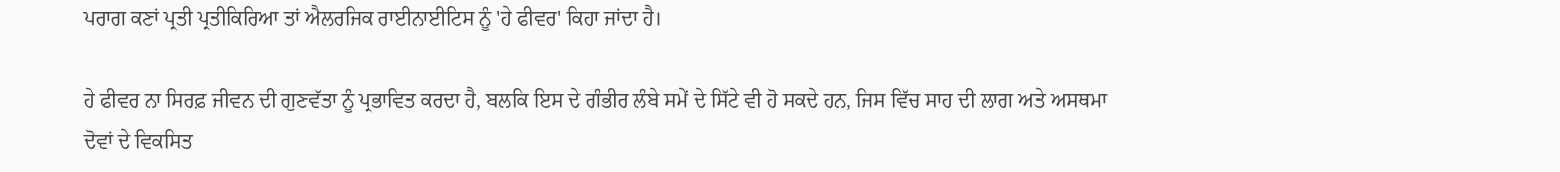ਪਰਾਗ ਕਣਾਂ ਪ੍ਰਤੀ ਪ੍ਰਤੀਕਿਰਿਆ ਤਾਂ ਐਲਰਜਿਕ ਰਾਈਨਾਈਟਿਸ ਨੂੰ 'ਹੇ ਫੀਵਰ' ਕਿਹਾ ਜਾਂਦਾ ਹੈ।

ਹੇ ਫੀਵਰ ਨਾ ਸਿਰਫ਼ ਜੀਵਨ ਦੀ ਗੁਣਵੱਤਾ ਨੂੰ ਪ੍ਰਭਾਵਿਤ ਕਰਦਾ ਹੈ, ਬਲਕਿ ਇਸ ਦੇ ਗੰਭੀਰ ਲੰਬੇ ਸਮੇਂ ਦੇ ਸਿੱਟੇ ਵੀ ਹੋ ਸਕਦੇ ਹਨ, ਜਿਸ ਵਿੱਚ ਸਾਹ ਦੀ ਲਾਗ ਅਤੇ ਅਸਥਮਾ ਦੋਵਾਂ ਦੇ ਵਿਕਸਿਤ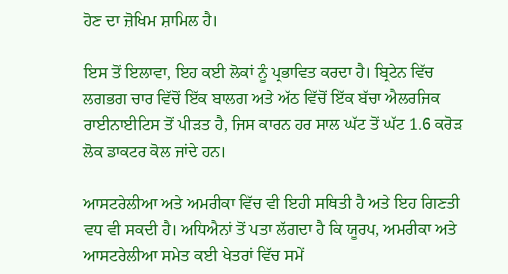ਹੋਣ ਦਾ ਜ਼ੋਖਿਮ ਸ਼ਾਮਿਲ ਹੈ।

ਇਸ ਤੋਂ ਇਲਾਵਾ, ਇਹ ਕਈ ਲੋਕਾਂ ਨੂੰ ਪ੍ਰਭਾਵਿਤ ਕਰਦਾ ਹੈ। ਬ੍ਰਿਟੇਨ ਵਿੱਚ ਲਗਭਗ ਚਾਰ ਵਿੱਚੋਂ ਇੱਕ ਬਾਲਗ ਅਤੇ ਅੱਠ ਵਿੱਚੋਂ ਇੱਕ ਬੱਚਾ ਐਲਰਜਿਕ ਰਾਈਨਾਈਟਿਸ ਤੋਂ ਪੀੜਤ ਹੈ, ਜਿਸ ਕਾਰਨ ਹਰ ਸਾਲ ਘੱਟ ਤੋਂ ਘੱਟ 1.6 ਕਰੋੜ ਲੋਕ ਡਾਕਟਰ ਕੋਲ ਜਾਂਦੇ ਹਨ।

ਆਸਟਰੇਲੀਆ ਅਤੇ ਅਮਰੀਕਾ ਵਿੱਚ ਵੀ ਇਹੀ ਸਥਿਤੀ ਹੈ ਅਤੇ ਇਹ ਗਿਣਤੀ ਵਧ ਵੀ ਸਕਦੀ ਹੈ। ਅਧਿਐਨਾਂ ਤੋਂ ਪਤਾ ਲੱਗਦਾ ਹੈ ਕਿ ਯੂਰਪ, ਅਮਰੀਕਾ ਅਤੇ ਆਸਟਰੇਲੀਆ ਸਮੇਤ ਕਈ ਖੇਤਰਾਂ ਵਿੱਚ ਸਮੇਂ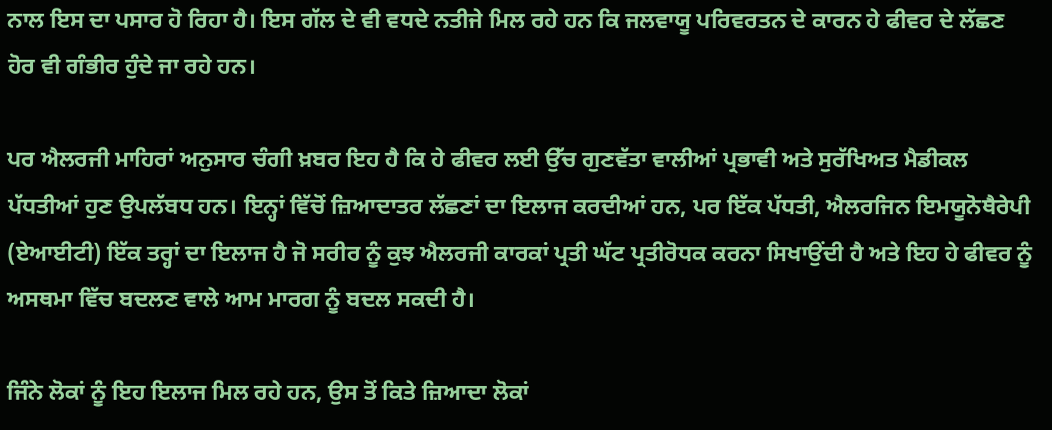ਨਾਲ ਇਸ ਦਾ ਪਸਾਰ ਹੋ ਰਿਹਾ ਹੈ। ਇਸ ਗੱਲ ਦੇ ਵੀ ਵਧਦੇ ਨਤੀਜੇ ਮਿਲ ਰਹੇ ਹਨ ਕਿ ਜਲਵਾਯੂ ਪਰਿਵਰਤਨ ਦੇ ਕਾਰਨ ਹੇ ਫੀਵਰ ਦੇ ਲੱਛਣ ਹੋਰ ਵੀ ਗੰਭੀਰ ਹੁੰਦੇ ਜਾ ਰਹੇ ਹਨ।

ਪਰ ਐਲਰਜੀ ਮਾਹਿਰਾਂ ਅਨੁਸਾਰ ਚੰਗੀ ਖ਼ਬਰ ਇਹ ਹੈ ਕਿ ਹੇ ਫੀਵਰ ਲਈ ਉੱਚ ਗੁਣਵੱਤਾ ਵਾਲੀਆਂ ਪ੍ਰਭਾਵੀ ਅਤੇ ਸੁਰੱਖਿਅਤ ਮੈਡੀਕਲ ਪੱਧਤੀਆਂ ਹੁਣ ਉਪਲੱਬਧ ਹਨ। ਇਨ੍ਹਾਂ ਵਿੱਚੋਂ ਜ਼ਿਆਦਾਤਰ ਲੱਛਣਾਂ ਦਾ ਇਲਾਜ ਕਰਦੀਆਂ ਹਨ, ਪਰ ਇੱਕ ਪੱਧਤੀ, ਐਲਰਜਿਨ ਇਮਯੂਨੋਥੈਰੇਪੀ (ਏਆਈਟੀ) ਇੱਕ ਤਰ੍ਹਾਂ ਦਾ ਇਲਾਜ ਹੈ ਜੋ ਸਰੀਰ ਨੂੰ ਕੁਝ ਐਲਰਜੀ ਕਾਰਕਾਂ ਪ੍ਰਤੀ ਘੱਟ ਪ੍ਰਤੀਰੋਧਕ ਕਰਨਾ ਸਿਖਾਉਂਦੀ ਹੈ ਅਤੇ ਇਹ ਹੇ ਫੀਵਰ ਨੂੰ ਅਸਥਮਾ ਵਿੱਚ ਬਦਲਣ ਵਾਲੇ ਆਮ ਮਾਰਗ ਨੂੰ ਬਦਲ ਸਕਦੀ ਹੈ।

ਜਿੰਨੇ ਲੋਕਾਂ ਨੂੰ ਇਹ ਇਲਾਜ ਮਿਲ ਰਹੇ ਹਨ, ਉਸ ਤੋਂ ਕਿਤੇ ਜ਼ਿਆਦਾ ਲੋਕਾਂ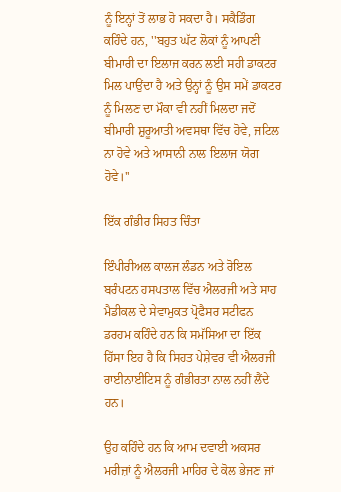ਨੂੰ ਇਨ੍ਹਾਂ ਤੋਂ ਲਾਭ ਹੋ ਸਕਦਾ ਹੈ। ਸਕੈਡਿੰਗ ਕਹਿੰਦੇ ਹਨ, ''ਬਹੁਤ ਘੱਟ ਲੋਕਾਂ ਨੂੰ ਆਪਣੀ ਬੀਮਾਰੀ ਦਾ ਇਲਾਜ ਕਰਨ ਲਈ ਸਹੀ ਡਾਕਟਰ ਮਿਲ ਪਾਉਂਦਾ ਹੈ ਅਤੇ ਉਨ੍ਹਾਂ ਨੂੰ ਉਸ ਸਮੇਂ ਡਾਕਟਰ ਨੂੰ ਮਿਲਣ ਦਾ ਮੌਕਾ ਵੀ ਨਹੀਂ ਮਿਲਦਾ ਜਦੋਂ ਬੀਮਾਰੀ ਸ਼ੁਰੂਆਤੀ ਅਵਸਥਾ ਵਿੱਚ ਹੋਵੇ, ਜਟਿਲ ਨਾ ਹੋਵੇ ਅਤੇ ਆਸਾਨੀ ਨਾਲ ਇਲਾਜ ਯੋਗ ਹੋਵੇ।''

ਇੱਕ ਗੰਭੀਰ ਸਿਹਤ ਚਿੰਤਾ

ਇੰਪੀਰੀਅਲ ਕਾਲਜ ਲੰਡਨ ਅਤੇ ਰੋਇਲ ਬਰੰਪਟਨ ਹਸਪਤਾਲ ਵਿੱਚ ਐਲਰਜੀ ਅਤੇ ਸਾਹ ਮੈਡੀਕਲ ਦੇ ਸੇਵਾਮੁਕਤ ਪ੍ਰੋਫੈਸਰ ਸਟੀਫਨ ਡਰਹਮ ਕਹਿੰਦੇ ਹਨ ਕਿ ਸਮੱਸਿਆ ਦਾ ਇੱਕ ਹਿੱਸਾ ਇਹ ਹੈ ਕਿ ਸਿਹਤ ਪੇਸ਼ੇਵਰ ਵੀ ਐਲਰਜੀ ਰਾਈਨਾਈਟਿਸ ਨੂੰ ਗੰਭੀਰਤਾ ਨਾਲ ਨਹੀਂ ਲੈਂਦੇ ਹਨ।

ਉਹ ਕਹਿੰਦੇ ਹਨ ਕਿ ਆਮ ਦਵਾਈ ਅਕਸਰ ਮਰੀਜ਼ਾਂ ਨੂੰ ਐਲਰਜੀ ਮਾਹਿਰ ਦੇ ਕੋਲ ਭੇਜਣ ਜਾਂ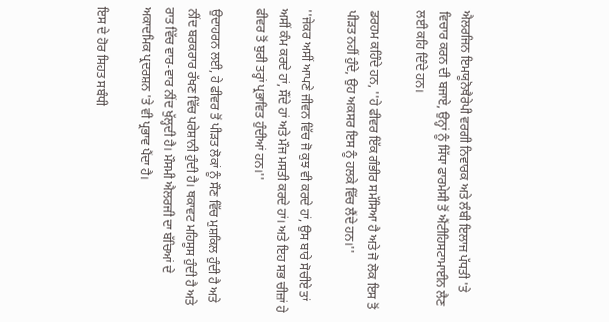ਐਲਰਜਿਨ ਇਮਯੂਨੋਥੈਰੇਪੀ ਵਰਗੀ ਨਿਵਾਰਕ ਅਤੇ ਲੰਬੀ ਇਲਾਜ ਪੱਧਤੀ 'ਤੇ ਵਿਚਾਰ ਕਰਨ ਦੀ ਬਜਾਏ, ਉਨ੍ਹਾਂ ਨੂੰ ਸਿੱਧਾ ਫਾਰਮੇਸੀ ਤੋਂ ਐਂਟੀਹਿਸਟਾਮਾਈਨ ਲੈਣ ਲਈ ਕਹਿ ਦਿੰਦੇ ਹਨ।

ਡਰਹਮ ਕਹਿੰਦੇ ਹਨ, ''ਹੇ ਫੀਵਰ ਇੱਕ ਗੰਭੀਰ ਸਮੱਸਿਆ ਹੈ ਅਤੇ ਜੋ ਲੋਕ ਇਸ ਤੋਂ ਪੀੜਤ ਨਹੀਂ ਹੁੰਦੇ, ਉਹ ਅਕਸਰ ਇਸ ਨੂੰ ਹਲਕੇ ਵਿੱਚ ਲੈਂਦੇ ਹਨ।''

''ਜੇਕਰ ਅਸੀਂ ਆਪਣੇ ਜੀਵਨ ਵਿੱਚ ਜੋ ਕੁਝ ਵੀ ਕਰਦੇ ਹਾਂ, ਉਸ ਬਾਰੇ ਸੋਚੀਏ ਤਾਂ ਅਸੀਂ ਕੰਮ ਕਰਦੇ ਹਾਂ, ਸੌਂਦੇ ਹਾਂ ਅਤੇ ਮੌਜ ਮਸਤੀ ਕਰਦੇ ਹਾਂ। ਅਤੇ ਇਹ ਸਭ ਚੀਜ਼ਾਂ ਹੇ ਫੀਵਰ ਤੋਂ ਬੁਰੀ ਤਰ੍ਹਾਂ ਪ੍ਰਭਾਵਿਤ ਹੁੰਦੀਆਂ ਹਨ।''

ਉਦਾਹਰਨ ਲਈ, ਹੇ ਫੀਵਰ ਤੋਂ ਪੀੜਤ ਲੋਕਾਂ ਨੂੰ ਸੌਣ ਵਿੱਚ ਮੁਸ਼ਕਿਲ ਹੁੰਦੀ ਹੈ ਅਤੇ ਨੀਂਦ ਬਰਕਰਾਰ ਰੱਖਣ ਵਿੱਚ ਪਰੇਸ਼ਾਨੀ ਹੁੰਦੀ ਹੈ। ਥਕਾਵਟ ਮਹਿਸੂਸ ਹੁੰਦੀ ਹੈ ਅਤੇ ਰਾਤ ਵਿੱਚ ਵਾਰ-ਵਾਰ ਨੀਂਦ ਖੁੱਲ੍ਹਦੀ ਹੈ। ਮੌਸਮੀ ਐਲਰਜੀ ਦਾ ਬੱਚਿਆਂ ਦੇ ਅਕਾਦਮਿਕ ਪ੍ਰਦਰਸ਼ਨ 'ਤੇ ਵੀ ਪ੍ਰਭਾਵ ਪੈਂਦਾ ਹੈ।

ਇਸ ਦੇ ਹੋਰ ਸਿਹਤ ਸਬੰਧੀ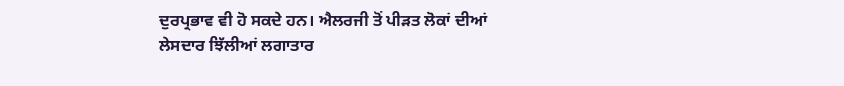ਦੁਰਪ੍ਰਭਾਵ ਵੀ ਹੋ ਸਕਦੇ ਹਨ। ਐਲਰਜੀ ਤੋਂ ਪੀੜਤ ਲੋਕਾਂ ਦੀਆਂ ਲੇਸਦਾਰ ਝਿੱਲੀਆਂ ਲਗਾਤਾਰ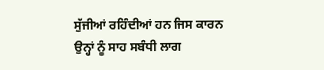ਸੁੱਜੀਆਂ ਰਹਿੰਦੀਆਂ ਹਨ ਜਿਸ ਕਾਰਨ ਉਨ੍ਹਾਂ ਨੂੰ ਸਾਹ ਸਬੰਧੀ ਲਾਗ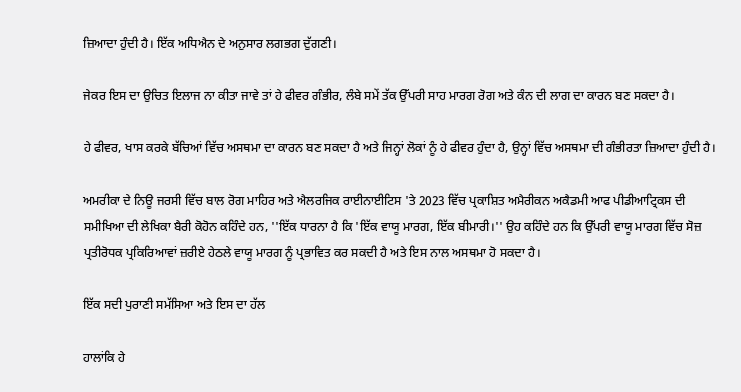ਜ਼ਿਆਦਾ ਹੁੰਦੀ ਹੈ। ਇੱਕ ਅਧਿਐਨ ਦੇ ਅਨੁਸਾਰ ਲਗਭਗ ਦੁੱਗਣੀ।

ਜੇਕਰ ਇਸ ਦਾ ਉਚਿਤ ਇਲਾਜ ਨਾ ਕੀਤਾ ਜਾਵੇ ਤਾਂ ਹੇ ਫੀਵਰ ਗੰਭੀਰ, ਲੰਬੇ ਸਮੇਂ ਤੱਕ ਉੱਪਰੀ ਸਾਹ ਮਾਰਗ ਰੋਗ ਅਤੇ ਕੰਨ ਦੀ ਲਾਗ ਦਾ ਕਾਰਨ ਬਣ ਸਕਦਾ ਹੈ।

ਹੇ ਫੀਵਰ, ਖਾਸ ਕਰਕੇ ਬੱਚਿਆਂ ਵਿੱਚ ਅਸਥਮਾ ਦਾ ਕਾਰਨ ਬਣ ਸਕਦਾ ਹੈ ਅਤੇ ਜਿਨ੍ਹਾਂ ਲੋਕਾਂ ਨੂੰ ਹੇ ਫੀਵਰ ਹੁੰਦਾ ਹੈ, ਉਨ੍ਹਾਂ ਵਿੱਚ ਅਸਥਮਾ ਦੀ ਗੰਭੀਰਤਾ ਜ਼ਿਆਦਾ ਹੁੰਦੀ ਹੈ।

ਅਮਰੀਕਾ ਦੇ ਨਿਊ ਜਰਸੀ ਵਿੱਚ ਬਾਲ ਰੋਗ ਮਾਹਿਰ ਅਤੇ ਐਲਰਜਿਕ ਰਾਈਨਾਈਟਿਸ 'ਤੇ 2023 ਵਿੱਚ ਪ੍ਰਕਾਸ਼ਿਤ ਅਮੈਰੀਕਨ ਅਕੈਡਮੀ ਆਫ ਪੀਡੀਆਟ੍ਰਿਕਸ ਦੀ ਸਮੀਖਿਆ ਦੀ ਲੇਖਿਕਾ ਬੈਰੀ ਕੋਹੋਨ ਕਹਿੰਦੇ ਹਨ, ''ਇੱਕ ਧਾਰਨਾ ਹੈ ਕਿ 'ਇੱਕ ਵਾਯੂ ਮਾਰਗ, ਇੱਕ ਬੀਮਾਰੀ।'' ਉਹ ਕਹਿੰਦੇ ਹਨ ਕਿ ਉੱਪਰੀ ਵਾਯੂ ਮਾਰਗ ਵਿੱਚ ਸੋਜ਼ ਪ੍ਰਤੀਰੋਧਕ ਪ੍ਰਕਿਰਿਆਵਾਂ ਜ਼ਰੀਏ ਹੇਠਲੇ ਵਾਯੂ ਮਾਰਗ ਨੂੰ ਪ੍ਰਭਾਵਿਤ ਕਰ ਸਕਦੀ ਹੈ ਅਤੇ ਇਸ ਨਾਲ ਅਸਥਮਾ ਹੋ ਸਕਦਾ ਹੈ।

ਇੱਕ ਸਦੀ ਪੁਰਾਣੀ ਸਮੱਸਿਆ ਅਤੇ ਇਸ ਦਾ ਹੱਲ

ਹਾਲਾਂਕਿ ਹੇ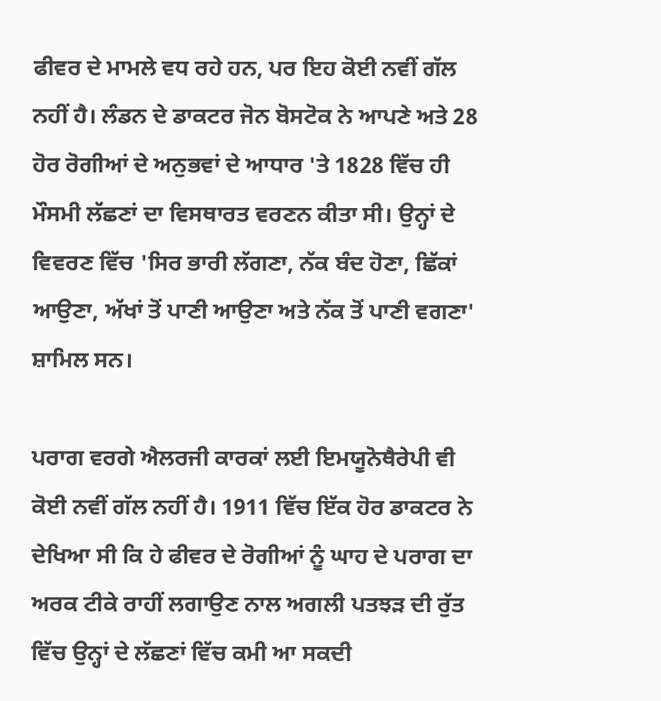ਫੀਵਰ ਦੇ ਮਾਮਲੇ ਵਧ ਰਹੇ ਹਨ, ਪਰ ਇਹ ਕੋਈ ਨਵੀਂ ਗੱਲ ਨਹੀਂ ਹੈ। ਲੰਡਨ ਦੇ ਡਾਕਟਰ ਜੋਨ ਬੋਸਟੋਕ ਨੇ ਆਪਣੇ ਅਤੇ 28 ਹੋਰ ਰੋਗੀਆਂ ਦੇ ਅਨੁਭਵਾਂ ਦੇ ਆਧਾਰ 'ਤੇ 1828 ਵਿੱਚ ਹੀ ਮੌਸਮੀ ਲੱਛਣਾਂ ਦਾ ਵਿਸਥਾਰਤ ਵਰਣਨ ਕੀਤਾ ਸੀ। ਉਨ੍ਹਾਂ ਦੇ ਵਿਵਰਣ ਵਿੱਚ 'ਸਿਰ ਭਾਰੀ ਲੱਗਣਾ, ਨੱਕ ਬੰਦ ਹੋਣਾ, ਛਿੱਕਾਂ ਆਉਣਾ, ਅੱਖਾਂ ਤੋਂ ਪਾਣੀ ਆਉਣਾ ਅਤੇ ਨੱਕ ਤੋਂ ਪਾਣੀ ਵਗਣਾ' ਸ਼ਾਮਿਲ ਸਨ।

ਪਰਾਗ ਵਰਗੇ ਐਲਰਜੀ ਕਾਰਕਾਂ ਲਈ ਇਮਯੂਨੋਥੈਰੇਪੀ ਵੀ ਕੋਈ ਨਵੀਂ ਗੱਲ ਨਹੀਂ ਹੈ। 1911 ਵਿੱਚ ਇੱਕ ਹੋਰ ਡਾਕਟਰ ਨੇ ਦੇਖਿਆ ਸੀ ਕਿ ਹੇ ਫੀਵਰ ਦੇ ਰੋਗੀਆਂ ਨੂੰ ਘਾਹ ਦੇ ਪਰਾਗ ਦਾ ਅਰਕ ਟੀਕੇ ਰਾਹੀਂ ਲਗਾਉਣ ਨਾਲ ਅਗਲੀ ਪਤਝੜ ਦੀ ਰੁੱਤ ਵਿੱਚ ਉਨ੍ਹਾਂ ਦੇ ਲੱਛਣਾਂ ਵਿੱਚ ਕਮੀ ਆ ਸਕਦੀ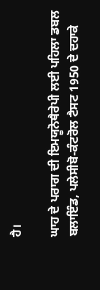ਹੈ।

ਘਾਹ ਦੇ ਪਰਾਗ ਦੀ ਇਮਯੂਨੋਥੈਰੇਪੀ ਲਈ ਪਹਿਲਾ ਡਬਲ ਬਲਾਇੰਡ, ਪਲੇਸੀਬੋ-ਕੰਟਰੋਲ ਟੈਸਟ 1950 ਦੇ ਦਹਾਕੇ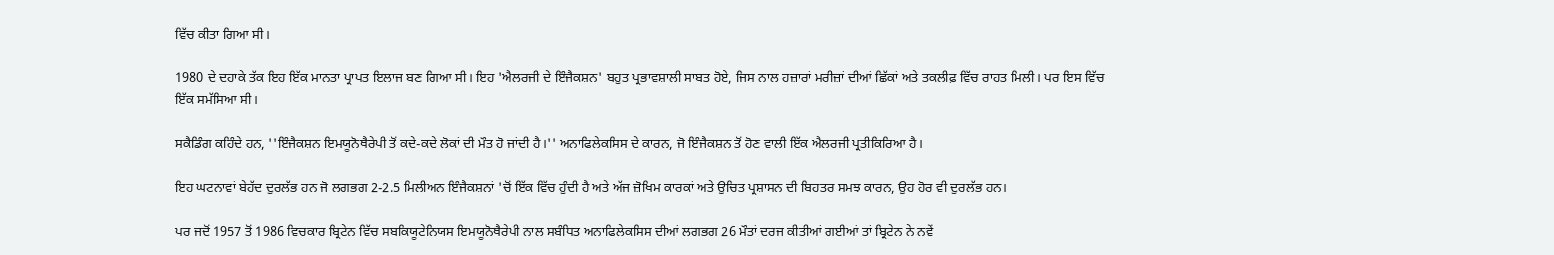ਵਿੱਚ ਕੀਤਾ ਗਿਆ ਸੀ।

1980 ਦੇ ਦਹਾਕੇ ਤੱਕ ਇਹ ਇੱਕ ਮਾਨਤਾ ਪ੍ਰਾਪਤ ਇਲਾਜ ਬਣ ਗਿਆ ਸੀ। ਇਹ 'ਐਲਰਜੀ ਦੇ ਇੰਜੈਕਸ਼ਨ' ਬਹੁਤ ਪ੍ਰਭਾਵਸ਼ਾਲੀ ਸਾਬਤ ਹੋਏ, ਜਿਸ ਨਾਲ ਹਜ਼ਾਰਾਂ ਮਰੀਜ਼ਾਂ ਦੀਆਂ ਛਿੱਕਾਂ ਅਤੇ ਤਕਲੀਫ਼ ਵਿੱਚ ਰਾਹਤ ਮਿਲੀ। ਪਰ ਇਸ ਵਿੱਚ ਇੱਕ ਸਮੱਸਿਆ ਸੀ।

ਸਕੈਡਿੰਗ ਕਹਿੰਦੇ ਹਨ, ''ਇੰਜੈਕਸ਼ਨ ਇਮਯੂਨੋਥੈਰੇਪੀ ਤੋਂ ਕਦੇ-ਕਦੇ ਲੋਕਾਂ ਦੀ ਮੌਤ ਹੋ ਜਾਂਦੀ ਹੈ।'' ਅਨਾਫਿਲੇਕਸਿਸ ਦੇ ਕਾਰਨ, ਜੋ ਇੰਜੈਕਸ਼ਨ ਤੋਂ ਹੋਣ ਵਾਲੀ ਇੱਕ ਐਲਰਜੀ ਪ੍ਰਤੀਕਿਰਿਆ ਹੈ।

ਇਹ ਘਟਨਾਵਾਂ ਬੇਹੱਦ ਦੁਰਲੱਭ ਹਨ ਜੋ ਲਗਭਗ 2-2.5 ਮਿਲੀਅਨ ਇੰਜੈਕਸ਼ਨਾਂ 'ਚੋਂ ਇੱਕ ਵਿੱਚ ਹੁੰਦੀ ਹੈ ਅਤੇ ਅੱਜ ਜ਼ੋਖਿਮ ਕਾਰਕਾਂ ਅਤੇ ਉਚਿਤ ਪ੍ਰਸ਼ਾਸਨ ਦੀ ਬਿਹਤਰ ਸਮਝ ਕਾਰਨ, ਉਹ ਹੋਰ ਵੀ ਦੁਰਲੱਭ ਹਨ।

ਪਰ ਜਦੋਂ 1957 ਤੋਂ 1986 ਵਿਚਕਾਰ ਬ੍ਰਿਟੇਨ ਵਿੱਚ ਸਬਕਿਯੂਟੇਨਿਯਸ ਇਮਯੂਨੋਥੈਰੇਪੀ ਨਾਲ ਸਬੰਧਿਤ ਅਨਾਫਿਲੇਕਸਿਸ ਦੀਆਂ ਲਗਭਗ 26 ਮੌਤਾਂ ਦਰਜ ਕੀਤੀਆਂ ਗਈਆਂ ਤਾਂ ਬ੍ਰਿਟੇਨ ਨੇ ਨਵੇਂ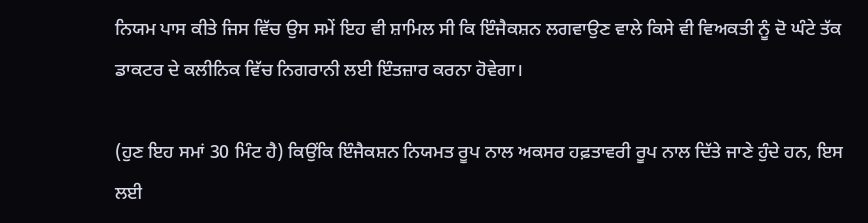ਨਿਯਮ ਪਾਸ ਕੀਤੇ ਜਿਸ ਵਿੱਚ ਉਸ ਸਮੇਂ ਇਹ ਵੀ ਸ਼ਾਮਿਲ ਸੀ ਕਿ ਇੰਜੈਕਸ਼ਨ ਲਗਵਾਉਣ ਵਾਲੇ ਕਿਸੇ ਵੀ ਵਿਅਕਤੀ ਨੂੰ ਦੋ ਘੰਟੇ ਤੱਕ ਡਾਕਟਰ ਦੇ ਕਲੀਨਿਕ ਵਿੱਚ ਨਿਗਰਾਨੀ ਲਈ ਇੰਤਜ਼ਾਰ ਕਰਨਾ ਹੋਵੇਗਾ।

(ਹੁਣ ਇਹ ਸਮਾਂ 30 ਮਿੰਟ ਹੈ) ਕਿਉਂਕਿ ਇੰਜੈਕਸ਼ਨ ਨਿਯਮਤ ਰੂਪ ਨਾਲ ਅਕਸਰ ਹਫ਼ਤਾਵਰੀ ਰੂਪ ਨਾਲ ਦਿੱਤੇ ਜਾਣੇ ਹੁੰਦੇ ਹਨ, ਇਸ ਲਈ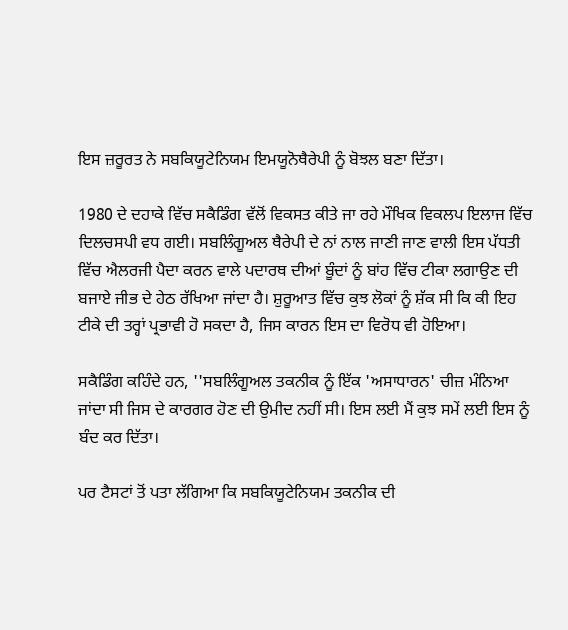ਇਸ ਜ਼ਰੂਰਤ ਨੇ ਸਬਕਿਯੂਟੇਨਿਯਮ ਇਮਯੂਨੋਥੈਰੇਪੀ ਨੂੰ ਬੋਝਲ ਬਣਾ ਦਿੱਤਾ।

1980 ਦੇ ਦਹਾਕੇ ਵਿੱਚ ਸਕੈਡਿੰਗ ਵੱਲੋਂ ਵਿਕਸਤ ਕੀਤੇ ਜਾ ਰਹੇ ਮੌਖਿਕ ਵਿਕਲਪ ਇਲਾਜ ਵਿੱਚ ਦਿਲਚਸਪੀ ਵਧ ਗਈ। ਸਬਲਿੰਗੂਅਲ ਥੈਰੇਪੀ ਦੇ ਨਾਂ ਨਾਲ ਜਾਣੀ ਜਾਣ ਵਾਲੀ ਇਸ ਪੱਧਤੀ ਵਿੱਚ ਐਲਰਜੀ ਪੈਦਾ ਕਰਨ ਵਾਲੇ ਪਦਾਰਥ ਦੀਆਂ ਬੂੰਦਾਂ ਨੂੰ ਬਾਂਹ ਵਿੱਚ ਟੀਕਾ ਲਗਾਉਣ ਦੀ ਬਜਾਏ ਜੀਭ ਦੇ ਹੇਠ ਰੱਖਿਆ ਜਾਂਦਾ ਹੈ। ਸ਼ੁਰੂਆਤ ਵਿੱਚ ਕੁਝ ਲੋਕਾਂ ਨੂੰ ਸ਼ੱਕ ਸੀ ਕਿ ਕੀ ਇਹ ਟੀਕੇ ਦੀ ਤਰ੍ਹਾਂ ਪ੍ਰਭਾਵੀ ਹੋ ਸਕਦਾ ਹੈ, ਜਿਸ ਕਾਰਨ ਇਸ ਦਾ ਵਿਰੋਧ ਵੀ ਹੋਇਆ।

ਸਕੈਡਿੰਗ ਕਹਿੰਦੇ ਹਨ, ''ਸਬਲਿੰਗੂਅਲ ਤਕਨੀਕ ਨੂੰ ਇੱਕ 'ਅਸਾਧਾਰਨ' ਚੀਜ਼ ਮੰਨਿਆ ਜਾਂਦਾ ਸੀ ਜਿਸ ਦੇ ਕਾਰਗਰ ਹੋਣ ਦੀ ਉਮੀਦ ਨਹੀਂ ਸੀ। ਇਸ ਲਈ ਮੈਂ ਕੁਝ ਸਮੇਂ ਲਈ ਇਸ ਨੂੰ ਬੰਦ ਕਰ ਦਿੱਤਾ।

ਪਰ ਟੈਸਟਾਂ ਤੋਂ ਪਤਾ ਲੱਗਿਆ ਕਿ ਸਬਕਿਯੂਟੇਨਿਯਮ ਤਕਨੀਕ ਦੀ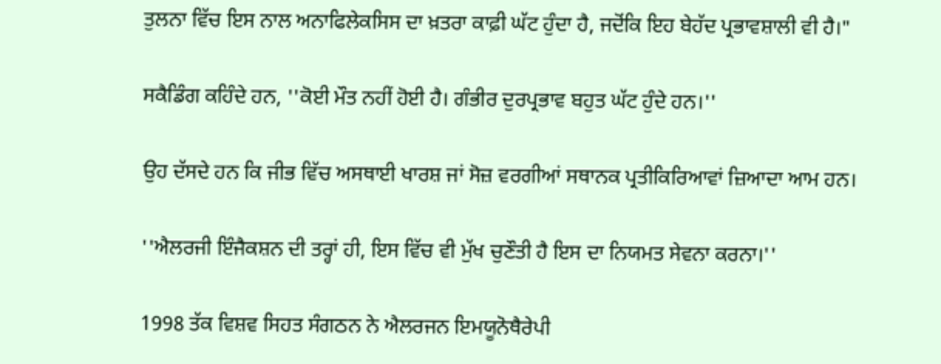ਤੁਲਨਾ ਵਿੱਚ ਇਸ ਨਾਲ ਅਨਾਫਿਲੇਕਸਿਸ ਦਾ ਖ਼ਤਰਾ ਕਾਫ਼ੀ ਘੱਟ ਹੁੰਦਾ ਹੈ, ਜਦੋਂਕਿ ਇਹ ਬੇਹੱਦ ਪ੍ਰਭਾਵਸ਼ਾਲੀ ਵੀ ਹੈ।"

ਸਕੈਡਿੰਗ ਕਹਿੰਦੇ ਹਨ, ''ਕੋਈ ਮੌਤ ਨਹੀਂ ਹੋਈ ਹੈ। ਗੰਭੀਰ ਦੁਰਪ੍ਰਭਾਵ ਬਹੁਤ ਘੱਟ ਹੁੰਦੇ ਹਨ।''

ਉਹ ਦੱਸਦੇ ਹਨ ਕਿ ਜੀਭ ਵਿੱਚ ਅਸਥਾਈ ਖਾਰਸ਼ ਜਾਂ ਸੋਜ਼ ਵਰਗੀਆਂ ਸਥਾਨਕ ਪ੍ਰਤੀਕਿਰਿਆਵਾਂ ਜ਼ਿਆਦਾ ਆਮ ਹਨ।

''ਐਲਰਜੀ ਇੰਜੈਕਸ਼ਨ ਦੀ ਤਰ੍ਹਾਂ ਹੀ, ਇਸ ਵਿੱਚ ਵੀ ਮੁੱਖ ਚੁਣੌਤੀ ਹੈ ਇਸ ਦਾ ਨਿਯਮਤ ਸੇਵਨਾ ਕਰਨਾ।''

1998 ਤੱਕ ਵਿਸ਼ਵ ਸਿਹਤ ਸੰਗਠਨ ਨੇ ਐਲਰਜਨ ਇਮਯੂਨੋਥੈਰੇਪੀ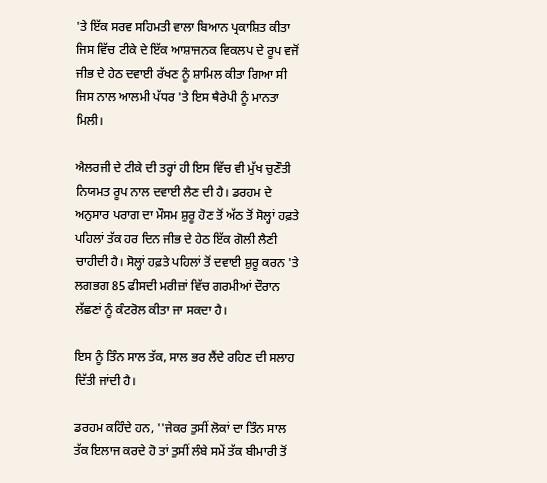'ਤੇ ਇੱਕ ਸਰਵ ਸਹਿਮਤੀ ਵਾਲਾ ਬਿਆਨ ਪ੍ਰਕਾਸ਼ਿਤ ਕੀਤਾ ਜਿਸ ਵਿੱਚ ਟੀਕੇ ਦੇ ਇੱਕ ਆਸ਼ਾਜਨਕ ਵਿਕਲਪ ਦੇ ਰੂਪ ਵਜੋਂ ਜੀਭ ਦੇ ਹੇਠ ਦਵਾਈ ਰੱਖਣ ਨੂੰ ਸ਼ਾਮਿਲ ਕੀਤਾ ਗਿਆ ਸੀ ਜਿਸ ਨਾਲ ਆਲਮੀ ਪੱਧਰ 'ਤੇ ਇਸ ਥੈਰੇਪੀ ਨੂੰ ਮਾਨਤਾ ਮਿਲੀ।

ਐਲਰਜੀ ਦੇ ਟੀਕੇ ਦੀ ਤਰ੍ਹਾਂ ਹੀ ਇਸ ਵਿੱਚ ਵੀ ਮੁੱਖ ਚੁਣੌਤੀ ਨਿਯਮਤ ਰੂਪ ਨਾਲ ਦਵਾਈ ਲੈਣ ਦੀ ਹੈ। ਡਰਹਮ ਦੇ ਅਨੁਸਾਰ ਪਰਾਗ ਦਾ ਮੌਸਮ ਸ਼ੁਰੂ ਹੋਣ ਤੋਂ ਅੱਠ ਤੋਂ ਸੋਲ੍ਹਾਂ ਹਫ਼ਤੇ ਪਹਿਲਾਂ ਤੱਕ ਹਰ ਦਿਨ ਜੀਭ ਦੇ ਹੇਠ ਇੱਕ ਗੋਲੀ ਲੈਣੀ ਚਾਹੀਦੀ ਹੈ। ਸੋਲ੍ਹਾਂ ਹਫ਼ਤੇ ਪਹਿਲਾਂ ਤੋਂ ਦਵਾਈ ਸ਼ੁਰੂ ਕਰਨ 'ਤੇ ਲਗਭਗ 85 ਫੀਸਦੀ ਮਰੀਜ਼ਾਂ ਵਿੱਚ ਗਰਮੀਆਂ ਦੌਰਾਨ ਲੱਛਣਾਂ ਨੂੰ ਕੰਟਰੋਲ ਕੀਤਾ ਜਾ ਸਕਦਾ ਹੈ।

ਇਸ ਨੂੰ ਤਿੰਨ ਸਾਲ ਤੱਕ, ਸਾਲ ਭਰ ਲੈਂਦੇ ਰਹਿਣ ਦੀ ਸਲਾਹ ਦਿੱਤੀ ਜਾਂਦੀ ਹੈ।

ਡਰਹਮ ਕਹਿੰਦੇ ਹਨ, ''ਜੇਕਰ ਤੁਸੀਂ ਲੋਕਾਂ ਦਾ ਤਿੰਨ ਸਾਲ ਤੱਕ ਇਲਾਜ ਕਰਦੇ ਹੋ ਤਾਂ ਤੁਸੀਂ ਲੰਬੇ ਸਮੇਂ ਤੱਕ ਬੀਮਾਰੀ ਤੋਂ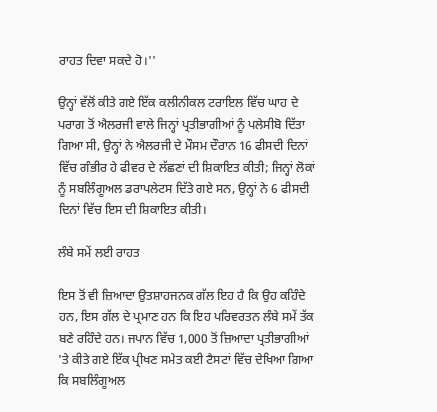ਰਾਹਤ ਦਿਵਾ ਸਕਦੇ ਹੋ।''

ਉਨ੍ਹਾਂ ਵੱਲੋਂ ਕੀਤੇ ਗਏ ਇੱਕ ਕਲੀਨੀਕਲ ਟਰਾਇਲ ਵਿੱਚ ਘਾਹ ਦੇ ਪਰਾਗ ਤੋਂ ਐਲਰਜੀ ਵਾਲੇ ਜਿਨ੍ਹਾਂ ਪ੍ਰਤੀਭਾਗੀਆਂ ਨੂੰ ਪਲੇਸੀਬੋ ਦਿੱਤਾ ਗਿਆ ਸੀ, ਉਨ੍ਹਾਂ ਨੇ ਐਲਰਜੀ ਦੇ ਮੌਸਮ ਦੌਰਾਨ 16 ਫੀਸਦੀ ਦਿਨਾਂ ਵਿੱਚ ਗੰਭੀਰ ਹੇ ਫੀਵਰ ਦੇ ਲੱਛਣਾਂ ਦੀ ਸ਼ਿਕਾਇਤ ਕੀਤੀ; ਜਿਨ੍ਹਾਂ ਲੋਕਾਂ ਨੂੰ ਸਬਲਿੰਗੂਅਲ ਡਰਾਪਲੇਟਸ ਦਿੱਤੇ ਗਏ ਸਨ, ਉਨ੍ਹਾਂ ਨੇ 6 ਫੀਸਦੀ ਦਿਨਾਂ ਵਿੱਚ ਇਸ ਦੀ ਸ਼ਿਕਾਇਤ ਕੀਤੀ।

ਲੰਬੇ ਸਮੇਂ ਲਈ ਰਾਹਤ

ਇਸ ਤੋਂ ਵੀ ਜ਼ਿਆਦਾ ਉਤਸ਼ਾਹਜਨਕ ਗੱਲ ਇਹ ਹੈ ਕਿ ਉਹ ਕਹਿੰਦੇ ਹਨ, ਇਸ ਗੱਲ ਦੇ ਪ੍ਰਮਾਣ ਹਨ ਕਿ ਇਹ ਪਰਿਵਰਤਨ ਲੰਬੇ ਸਮੇਂ ਤੱਕ ਬਣੇ ਰਹਿੰਦੇ ਹਨ। ਜਪਾਨ ਵਿੱਚ 1,000 ਤੋਂ ਜ਼ਿਆਦਾ ਪ੍ਰਤੀਭਾਗੀਆਂ 'ਤੇ ਕੀਤੇ ਗਏ ਇੱਕ ਪ੍ਰੀਖਣ ਸਮੇਤ ਕਈ ਟੈਸਟਾਂ ਵਿੱਚ ਦੇਖਿਆ ਗਿਆ ਕਿ ਸਬਲਿੰਗੂਅਲ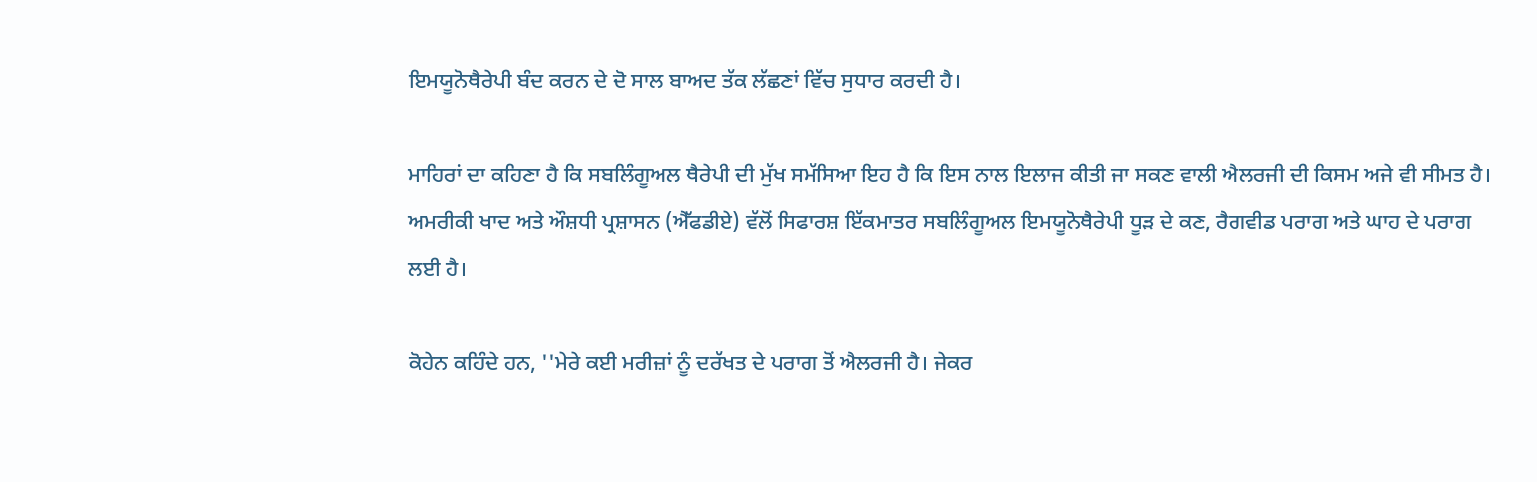ਇਮਯੂਨੋਥੈਰੇਪੀ ਬੰਦ ਕਰਨ ਦੇ ਦੋ ਸਾਲ ਬਾਅਦ ਤੱਕ ਲੱਛਣਾਂ ਵਿੱਚ ਸੁਧਾਰ ਕਰਦੀ ਹੈ।

ਮਾਹਿਰਾਂ ਦਾ ਕਹਿਣਾ ਹੈ ਕਿ ਸਬਲਿੰਗੂਅਲ ਥੈਰੇਪੀ ਦੀ ਮੁੱਖ ਸਮੱਸਿਆ ਇਹ ਹੈ ਕਿ ਇਸ ਨਾਲ ਇਲਾਜ ਕੀਤੀ ਜਾ ਸਕਣ ਵਾਲੀ ਐਲਰਜੀ ਦੀ ਕਿਸਮ ਅਜੇ ਵੀ ਸੀਮਤ ਹੈ। ਅਮਰੀਕੀ ਖਾਦ ਅਤੇ ਔਸ਼ਧੀ ਪ੍ਰਸ਼ਾਸਨ (ਐੱਫਡੀਏ) ਵੱਲੋਂ ਸਿਫਾਰਸ਼ ਇੱਕਮਾਤਰ ਸਬਲਿੰਗੂਅਲ ਇਮਯੂਨੋਥੈਰੇਪੀ ਧੂੜ ਦੇ ਕਣ, ਰੈਗਵੀਡ ਪਰਾਗ ਅਤੇ ਘਾਹ ਦੇ ਪਰਾਗ ਲਈ ਹੈ।

ਕੋਹੇਨ ਕਹਿੰਦੇ ਹਨ, ''ਮੇਰੇ ਕਈ ਮਰੀਜ਼ਾਂ ਨੂੰ ਦਰੱਖਤ ਦੇ ਪਰਾਗ ਤੋਂ ਐਲਰਜੀ ਹੈ। ਜੇਕਰ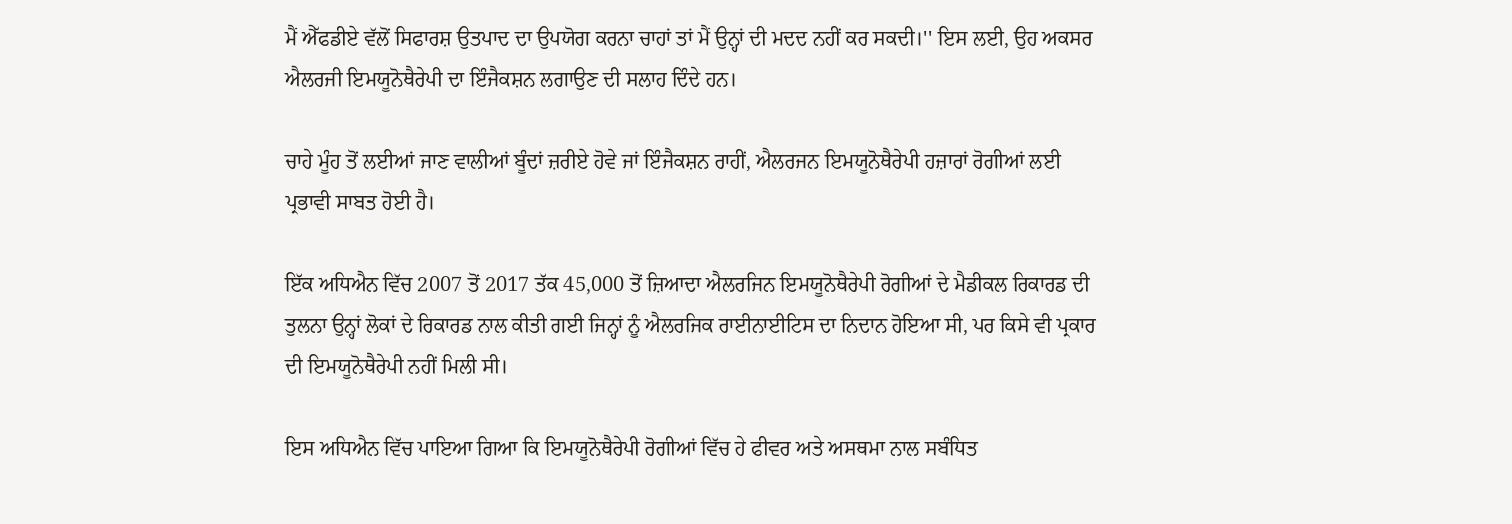ਮੈਂ ਐੱਫਡੀਏ ਵੱਲੋਂ ਸਿਫਾਰਸ਼ ਉਤਪਾਦ ਦਾ ਉਪਯੋਗ ਕਰਨਾ ਚਾਹਾਂ ਤਾਂ ਮੈਂ ਉਨ੍ਹਾਂ ਦੀ ਮਦਦ ਨਹੀਂ ਕਰ ਸਕਦੀ।'' ਇਸ ਲਈ, ਉਹ ਅਕਸਰ ਐਲਰਜੀ ਇਮਯੂਨੋਥੈਰੇਪੀ ਦਾ ਇੰਜੈਕਸ਼ਨ ਲਗਾਉਣ ਦੀ ਸਲਾਹ ਦਿੰਦੇ ਹਨ।

ਚਾਹੇ ਮੂੰਹ ਤੋਂ ਲਈਆਂ ਜਾਣ ਵਾਲੀਆਂ ਬੂੰਦਾਂ ਜ਼ਰੀਏ ਹੋਵੇ ਜਾਂ ਇੰਜੈਕਸ਼ਨ ਰਾਹੀਂ, ਐਲਰਜਨ ਇਮਯੂਨੋਥੈਰੇਪੀ ਹਜ਼ਾਰਾਂ ਰੋਗੀਆਂ ਲਈ ਪ੍ਰਭਾਵੀ ਸਾਬਤ ਹੋਈ ਹੈ।

ਇੱਕ ਅਧਿਐਨ ਵਿੱਚ 2007 ਤੋਂ 2017 ਤੱਕ 45,000 ਤੋਂ ਜ਼ਿਆਦਾ ਐਲਰਜਿਨ ਇਮਯੂਨੋਥੈਰੇਪੀ ਰੋਗੀਆਂ ਦੇ ਮੈਡੀਕਲ ਰਿਕਾਰਡ ਦੀ ਤੁਲਨਾ ਉਨ੍ਹਾਂ ਲੋਕਾਂ ਦੇ ਰਿਕਾਰਡ ਨਾਲ ਕੀਤੀ ਗਈ ਜਿਨ੍ਹਾਂ ਨੂੰ ਐਲਰਜਿਕ ਰਾਈਨਾਈਟਿਸ ਦਾ ਨਿਦਾਨ ਹੋਇਆ ਸੀ, ਪਰ ਕਿਸੇ ਵੀ ਪ੍ਰਕਾਰ ਦੀ ਇਮਯੂਨੋਥੈਰੇਪੀ ਨਹੀਂ ਮਿਲੀ ਸੀ।

ਇਸ ਅਧਿਐਨ ਵਿੱਚ ਪਾਇਆ ਗਿਆ ਕਿ ਇਮਯੂਨੋਥੈਰੇਪੀ ਰੋਗੀਆਂ ਵਿੱਚ ਹੇ ਫੀਵਰ ਅਤੇ ਅਸਥਮਾ ਨਾਲ ਸਬੰਧਿਤ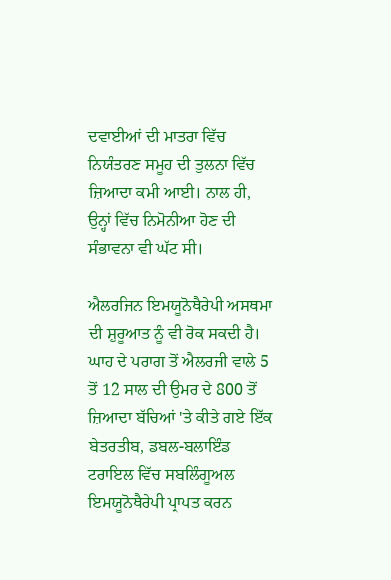ਦਵਾਈਆਂ ਦੀ ਮਾਤਰਾ ਵਿੱਚ ਨਿਯੰਤਰਣ ਸਮੂਹ ਦੀ ਤੁਲਨਾ ਵਿੱਚ ਜ਼ਿਆਦਾ ਕਮੀ ਆਈ। ਨਾਲ ਹੀ, ਉਨ੍ਹਾਂ ਵਿੱਚ ਨਿਮੋਨੀਆ ਹੋਣ ਦੀ ਸੰਭਾਵਨਾ ਵੀ ਘੱਟ ਸੀ।

ਐਲਰਜਿਨ ਇਮਯੂਨੋਥੈਰੇਪੀ ਅਸਥਮਾ ਦੀ ਸ਼ੁਰੂਆਤ ਨੂੰ ਵੀ ਰੋਕ ਸਕਦੀ ਹੈ। ਘਾਹ ਦੇ ਪਰਾਗ ਤੋਂ ਐਲਰਜੀ ਵਾਲੇ 5 ਤੋਂ 12 ਸਾਲ ਦੀ ਉਮਰ ਦੇ 800 ਤੋਂ ਜ਼ਿਆਦਾ ਬੱਚਿਆਂ 'ਤੇ ਕੀਤੇ ਗਏ ਇੱਕ ਬੇਤਰਤੀਬ, ਡਬਲ-ਬਲਾਇੰਡ ਟਰਾਇਲ ਵਿੱਚ ਸਬਲਿੰਗੂਅਲ ਇਮਯੂਨੋਥੈਰੇਪੀ ਪ੍ਰਾਪਤ ਕਰਨ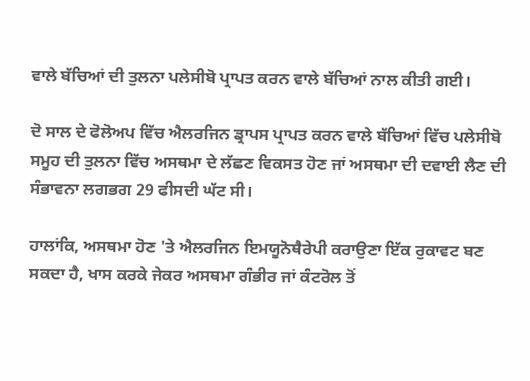ਵਾਲੇ ਬੱਚਿਆਂ ਦੀ ਤੁਲਨਾ ਪਲੇਸੀਬੋ ਪ੍ਰਾਪਤ ਕਰਨ ਵਾਲੇ ਬੱਚਿਆਂ ਨਾਲ ਕੀਤੀ ਗਈ।

ਦੋ ਸਾਲ ਦੇ ਫੋਲੋਅਪ ਵਿੱਚ ਐਲਰਜਿਨ ਡ੍ਰਾਪਸ ਪ੍ਰਾਪਤ ਕਰਨ ਵਾਲੇ ਬੱਚਿਆਂ ਵਿੱਚ ਪਲੇਸੀਬੋ ਸਮੂਹ ਦੀ ਤੁਲਨਾ ਵਿੱਚ ਅਸਥਮਾ ਦੇ ਲੱਛਣ ਵਿਕਸਤ ਹੋਣ ਜਾਂ ਅਸਥਮਾ ਦੀ ਦਵਾਈ ਲੈਣ ਦੀ ਸੰਭਾਵਨਾ ਲਗਭਗ 29 ਫੀਸਦੀ ਘੱਟ ਸੀ।

ਹਾਲਾਂਕਿ, ਅਸਥਮਾ ਹੋਣ 'ਤੇ ਐਲਰਜਿਨ ਇਮਯੂਨੋਥੈਰੇਪੀ ਕਰਾਉਣਾ ਇੱਕ ਰੁਕਾਵਟ ਬਣ ਸਕਦਾ ਹੈ, ਖਾਸ ਕਰਕੇ ਜੇਕਰ ਅਸਥਮਾ ਗੰਭੀਰ ਜਾਂ ਕੰਟਰੋਲ ਤੋਂ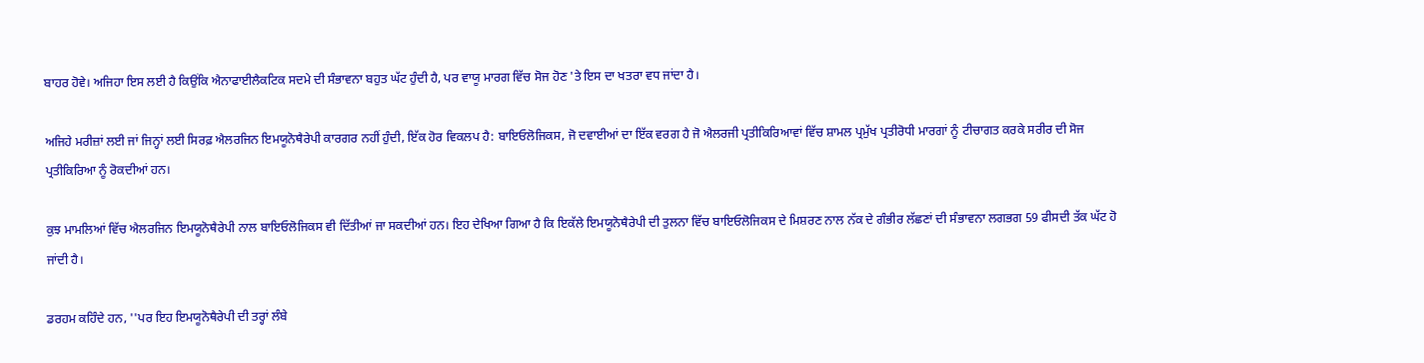ਬਾਹਰ ਹੋਵੇ। ਅਜਿਹਾ ਇਸ ਲਈ ਹੈ ਕਿਉਂਕਿ ਐਨਾਫਾਈਲੈਕਟਿਕ ਸਦਮੇ ਦੀ ਸੰਭਾਵਨਾ ਬਹੁਤ ਘੱਟ ਹੁੰਦੀ ਹੈ, ਪਰ ਵਾਯੂ ਮਾਰਗ ਵਿੱਚ ਸੋਜ ਹੋਣ 'ਤੇ ਇਸ ਦਾ ਖਤਰਾ ਵਧ ਜਾਂਦਾ ਹੈ।

ਅਜਿਹੇ ਮਰੀਜ਼ਾਂ ਲਈ ਜਾਂ ਜਿਨ੍ਹਾਂ ਲਈ ਸਿਰਫ਼ ਐਲਰਜਿਨ ਇਮਯੂਨੋਥੈਰੇਪੀ ਕਾਰਗਰ ਨਹੀਂ ਹੁੰਦੀ, ਇੱਕ ਹੋਰ ਵਿਕਲਪ ਹੈ: ਬਾਇਓਲੋਜਿਕਸ, ਜੋ ਦਵਾਈਆਂ ਦਾ ਇੱਕ ਵਰਗ ਹੈ ਜੋ ਐਲਰਜੀ ਪ੍ਰਤੀਕਿਰਿਆਵਾਂ ਵਿੱਚ ਸ਼ਾਮਲ ਪ੍ਰਮੁੱਖ ਪ੍ਰਤੀਰੋਧੀ ਮਾਰਗਾਂ ਨੂੰ ਟੀਚਾਗਤ ਕਰਕੇ ਸਰੀਰ ਦੀ ਸੋਜ ਪ੍ਰਤੀਕਿਰਿਆ ਨੂੰ ਰੋਕਦੀਆਂ ਹਨ।

ਕੁਝ ਮਾਮਲਿਆਂ ਵਿੱਚ ਐਲਰਜਿਨ ਇਮਯੂਨੋਥੈਰੇਪੀ ਨਾਲ ਬਾਇਓਲੋਜਿਕਸ ਵੀ ਦਿੱਤੀਆਂ ਜਾ ਸਕਦੀਆਂ ਹਨ। ਇਹ ਦੇਖਿਆ ਗਿਆ ਹੈ ਕਿ ਇਕੱਲੇ ਇਮਯੂਨੋਥੈਰੇਪੀ ਦੀ ਤੁਲਨਾ ਵਿੱਚ ਬਾਇਓਲੋਜਿਕਸ ਦੇ ਮਿਸ਼ਰਣ ਨਾਲ ਨੱਕ ਦੇ ਗੰਭੀਰ ਲੱਛਣਾਂ ਦੀ ਸੰਭਾਵਨਾ ਲਗਭਗ 59 ਫੀਸਦੀ ਤੱਕ ਘੱਟ ਹੋ ਜਾਂਦੀ ਹੈ।

ਡਰਹਮ ਕਹਿੰਦੇ ਹਨ, ''ਪਰ ਇਹ ਇਮਯੂਨੋਥੈਰੇਪੀ ਦੀ ਤਰ੍ਹਾਂ ਲੰਬੇ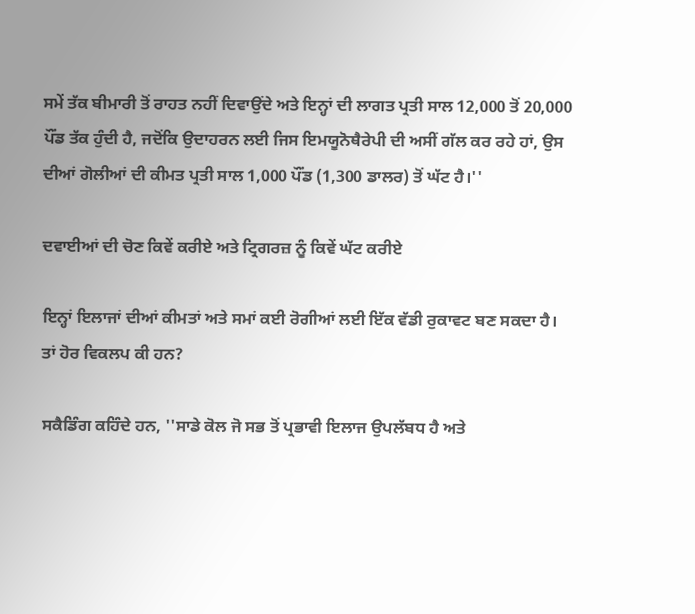ਸਮੇਂ ਤੱਕ ਬੀਮਾਰੀ ਤੋਂ ਰਾਹਤ ਨਹੀਂ ਦਿਵਾਉਂਦੇ ਅਤੇ ਇਨ੍ਹਾਂ ਦੀ ਲਾਗਤ ਪ੍ਰਤੀ ਸਾਲ 12,000 ਤੋਂ 20,000 ਪੌਂਡ ਤੱਕ ਹੁੰਦੀ ਹੈ, ਜਦੋਂਕਿ ਉਦਾਹਰਨ ਲਈ ਜਿਸ ਇਮਯੂਨੋਥੈਰੇਪੀ ਦੀ ਅਸੀਂ ਗੱਲ ਕਰ ਰਹੇ ਹਾਂ, ਉਸ ਦੀਆਂ ਗੋਲੀਆਂ ਦੀ ਕੀਮਤ ਪ੍ਰਤੀ ਸਾਲ 1,000 ਪੌਂਡ (1,300 ਡਾਲਰ) ਤੋਂ ਘੱਟ ਹੈ।''

ਦਵਾਈਆਂ ਦੀ ਚੋਣ ਕਿਵੇਂ ਕਰੀਏ ਅਤੇ ਟ੍ਰਿਗਰਜ਼ ਨੂੰ ਕਿਵੇਂ ਘੱਟ ਕਰੀਏ

ਇਨ੍ਹਾਂ ਇਲਾਜਾਂ ਦੀਆਂ ਕੀਮਤਾਂ ਅਤੇ ਸਮਾਂ ਕਈ ਰੋਗੀਆਂ ਲਈ ਇੱਕ ਵੱਡੀ ਰੁਕਾਵਟ ਬਣ ਸਕਦਾ ਹੈ। ਤਾਂ ਹੋਰ ਵਿਕਲਪ ਕੀ ਹਨ?

ਸਕੈਡਿੰਗ ਕਹਿੰਦੇ ਹਨ, ''ਸਾਡੇ ਕੋਲ ਜੋ ਸਭ ਤੋਂ ਪ੍ਰਭਾਵੀ ਇਲਾਜ ਉਪਲੱਬਧ ਹੈ ਅਤੇ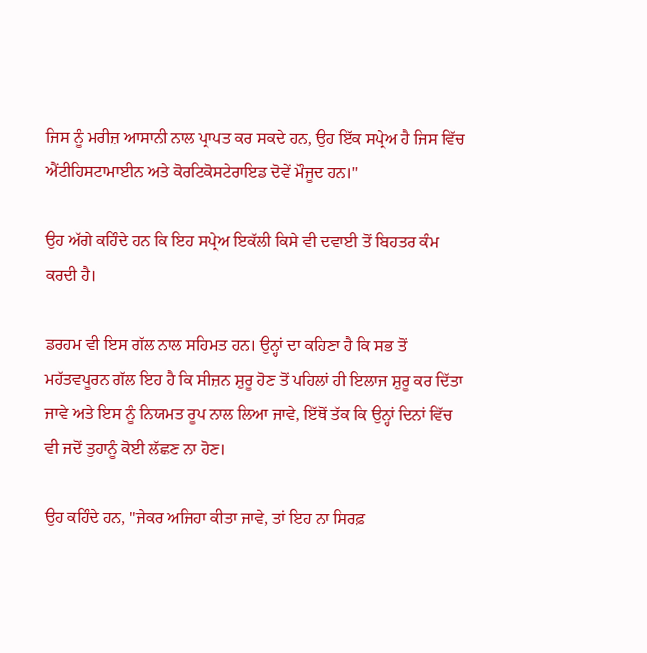ਜਿਸ ਨੂੰ ਮਰੀਜ਼ ਆਸਾਨੀ ਨਾਲ ਪ੍ਰਾਪਤ ਕਰ ਸਕਦੇ ਹਨ, ਉਹ ਇੱਕ ਸਪ੍ਰੇਅ ਹੈ ਜਿਸ ਵਿੱਚ ਐਂਟੀਹਿਸਟਾਮਾਈਨ ਅਤੇ ਕੋਰਟਿਕੋਸਟੇਰਾਇਡ ਦੋਵੇਂ ਮੌਜੂਦ ਹਨ।''

ਉਹ ਅੱਗੇ ਕਹਿੰਦੇ ਹਨ ਕਿ ਇਹ ਸਪ੍ਰੇਅ ਇਕੱਲੀ ਕਿਸੇ ਵੀ ਦਵਾਈ ਤੋਂ ਬਿਹਤਰ ਕੰਮ ਕਰਦੀ ਹੈ।

ਡਰਹਮ ਵੀ ਇਸ ਗੱਲ ਨਾਲ ਸਹਿਮਤ ਹਨ। ਉਨ੍ਹਾਂ ਦਾ ਕਹਿਣਾ ਹੈ ਕਿ ਸਭ ਤੋਂ ਮਹੱਤਵਪੂਰਨ ਗੱਲ ਇਹ ਹੈ ਕਿ ਸੀਜ਼ਨ ਸ਼ੁਰੂ ਹੋਣ ਤੋਂ ਪਹਿਲਾਂ ਹੀ ਇਲਾਜ ਸ਼ੁਰੂ ਕਰ ਦਿੱਤਾ ਜਾਵੇ ਅਤੇ ਇਸ ਨੂੰ ਨਿਯਮਤ ਰੂਪ ਨਾਲ ਲਿਆ ਜਾਵੇ, ਇੱਥੋਂ ਤੱਕ ਕਿ ਉਨ੍ਹਾਂ ਦਿਨਾਂ ਵਿੱਚ ਵੀ ਜਦੋਂ ਤੁਹਾਨੂੰ ਕੋਈ ਲੱਛਣ ਨਾ ਹੋਣ।

ਉਹ ਕਹਿੰਦੇ ਹਨ, ''ਜੇਕਰ ਅਜਿਹਾ ਕੀਤਾ ਜਾਵੇ, ਤਾਂ ਇਹ ਨਾ ਸਿਰਫ਼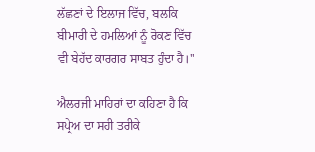ਲੱਛਣਾਂ ਦੇ ਇਲਾਜ ਵਿੱਚ, ਬਲਕਿ ਬੀਮਾਰੀ ਦੇ ਹਮਲਿਆਂ ਨੂੰ ਰੋਕਣ ਵਿੱਚ ਵੀ ਬੇਹੱਦ ਕਾਰਗਰ ਸਾਬਤ ਹੁੰਦਾ ਹੈ।''

ਐਲਰਜੀ ਮਾਹਿਰਾਂ ਦਾ ਕਹਿਣਾ ਹੈ ਕਿ ਸਪ੍ਰੇਅ ਦਾ ਸਹੀ ਤਰੀਕੇ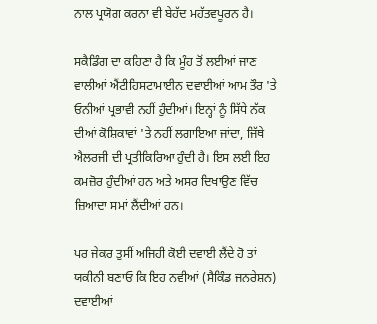ਨਾਲ ਪ੍ਰਯੋਗ ਕਰਨਾ ਵੀ ਬੇਹੱਦ ਮਹੱਤਵਪੂਰਨ ਹੈ।

ਸਕੈਡਿੰਗ ਦਾ ਕਹਿਣਾ ਹੈ ਕਿ ਮੂੰਹ ਤੋਂ ਲਈਆਂ ਜਾਣ ਵਾਲੀਆਂ ਐਂਟੀਹਿਸਟਾਮਾਈਨ ਦਵਾਈਆਂ ਆਮ ਤੌਰ 'ਤੇ ਓਨੀਆਂ ਪ੍ਰਭਾਵੀ ਨਹੀਂ ਹੁੰਦੀਆਂ। ਇਨ੍ਹਾਂ ਨੂੰ ਸਿੱਧੇ ਨੱਕ ਦੀਆਂ ਕੋਸ਼ਿਕਾਵਾਂ 'ਤੇ ਨਹੀਂ ਲਗਾਇਆ ਜਾਂਦਾ, ਜਿੱਥੇ ਐਲਰਜੀ ਦੀ ਪ੍ਰਤੀਕਿਰਿਆ ਹੁੰਦੀ ਹੈ। ਇਸ ਲਈ ਇਹ ਕਮਜ਼ੋਰ ਹੁੰਦੀਆਂ ਹਨ ਅਤੇ ਅਸਰ ਦਿਖਾਉਣ ਵਿੱਚ ਜ਼ਿਆਦਾ ਸਮਾਂ ਲੈਂਦੀਆਂ ਹਨ।

ਪਰ ਜੇਕਰ ਤੁਸੀਂ ਅਜਿਹੀ ਕੋਈ ਦਵਾਈ ਲੈਂਦੇ ਹੋ ਤਾਂ ਯਕੀਨੀ ਬਣਾਓ ਕਿ ਇਹ ਨਵੀਆਂ (ਸੈਕਿੰਡ ਜਨਰੇਸ਼ਨ) ਦਵਾਈਆਂ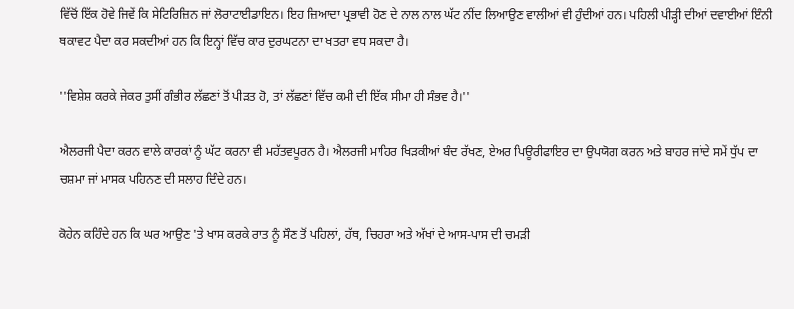ਵਿੱਚੋਂ ਇੱਕ ਹੋਵੇ ਜਿਵੇਂ ਕਿ ਸੇਟਿਰਿਜ਼ਿਨ ਜਾਂ ਲੋਰਾਟਾਈਡਾਇਨ। ਇਹ ਜ਼ਿਆਦਾ ਪ੍ਰਭਾਵੀ ਹੋਣ ਦੇ ਨਾਲ ਨਾਲ ਘੱਟ ਨੀਂਦ ਲਿਆਉਣ ਵਾਲੀਆਂ ਵੀ ਹੁੰਦੀਆਂ ਹਨ। ਪਹਿਲੀ ਪੀੜ੍ਹੀ ਦੀਆਂ ਦਵਾਈਆਂ ਇੰਨੀ ਥਕਾਵਟ ਪੈਦਾ ਕਰ ਸਕਦੀਆਂ ਹਨ ਕਿ ਇਨ੍ਹਾਂ ਵਿੱਚ ਕਾਰ ਦੁਰਘਟਨਾ ਦਾ ਖਤਰਾ ਵਧ ਸਕਦਾ ਹੈ।

''ਵਿਸ਼ੇਸ਼ ਕਰਕੇ ਜੇਕਰ ਤੁਸੀਂ ਗੰਭੀਰ ਲੱਛਣਾਂ ਤੋਂ ਪੀੜਤ ਹੋ, ਤਾਂ ਲੱਛਣਾਂ ਵਿੱਚ ਕਮੀ ਦੀ ਇੱਕ ਸੀਮਾ ਹੀ ਸੰਭਵ ਹੈ।''

ਐਲਰਜੀ ਪੈਦਾ ਕਰਨ ਵਾਲੇ ਕਾਰਕਾਂ ਨੂੰ ਘੱਟ ਕਰਨਾ ਵੀ ਮਹੱਤਵਪੂਰਨ ਹੈ। ਐਲਰਜੀ ਮਾਹਿਰ ਖਿੜਕੀਆਂ ਬੰਦ ਰੱਖਣ, ਏਅਰ ਪਿਊਰੀਫਾਇਰ ਦਾ ਉਪਯੋਗ ਕਰਨ ਅਤੇ ਬਾਹਰ ਜਾਂਦੇ ਸਮੇਂ ਧੁੱਪ ਦਾ ਚਸ਼ਮਾ ਜਾਂ ਮਾਸਕ ਪਹਿਨਣ ਦੀ ਸਲਾਹ ਦਿੰਦੇ ਹਨ।

ਕੋਹੇਨ ਕਹਿੰਦੇ ਹਨ ਕਿ ਘਰ ਆਉਣ 'ਤੇ ਖਾਸ ਕਰਕੇ ਰਾਤ ਨੂੰ ਸੌਣ ਤੋਂ ਪਹਿਲਾਂ, ਹੱਥ, ਚਿਹਰਾ ਅਤੇ ਅੱਖਾਂ ਦੇ ਆਸ-ਪਾਸ ਦੀ ਚਮੜੀ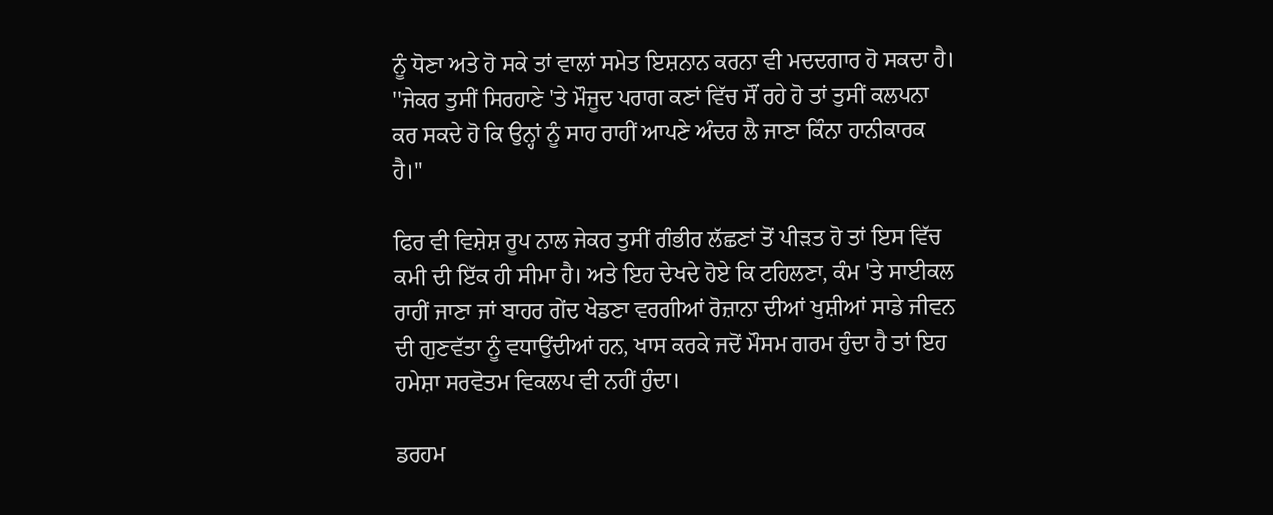ਨੂੰ ਧੋਣਾ ਅਤੇ ਹੋ ਸਕੇ ਤਾਂ ਵਾਲਾਂ ਸਮੇਤ ਇਸ਼ਨਾਨ ਕਰਨਾ ਵੀ ਮਦਦਗਾਰ ਹੋ ਸਕਦਾ ਹੈ। ''ਜੇਕਰ ਤੁਸੀਂ ਸਿਰਹਾਣੇ 'ਤੇ ਮੌਜੂਦ ਪਰਾਗ ਕਣਾਂ ਵਿੱਚ ਸੌਂ ਰਹੇ ਹੋ ਤਾਂ ਤੁਸੀਂ ਕਲਪਨਾ ਕਰ ਸਕਦੇ ਹੋ ਕਿ ਉਨ੍ਹਾਂ ਨੂੰ ਸਾਹ ਰਾਹੀਂ ਆਪਣੇ ਅੰਦਰ ਲੈ ਜਾਣਾ ਕਿੰਨਾ ਹਾਨੀਕਾਰਕ ਹੈ।''

ਫਿਰ ਵੀ ਵਿਸ਼ੇਸ਼ ਰੂਪ ਨਾਲ ਜੇਕਰ ਤੁਸੀਂ ਗੰਭੀਰ ਲੱਛਣਾਂ ਤੋਂ ਪੀੜਤ ਹੋ ਤਾਂ ਇਸ ਵਿੱਚ ਕਮੀ ਦੀ ਇੱਕ ਹੀ ਸੀਮਾ ਹੈ। ਅਤੇ ਇਹ ਦੇਖਦੇ ਹੋਏ ਕਿ ਟਹਿਲਣਾ, ਕੰਮ 'ਤੇ ਸਾਈਕਲ ਰਾਹੀਂ ਜਾਣਾ ਜਾਂ ਬਾਹਰ ਗੇਂਦ ਖੇਡਣਾ ਵਰਗੀਆਂ ਰੋਜ਼ਾਨਾ ਦੀਆਂ ਖੁਸ਼ੀਆਂ ਸਾਡੇ ਜੀਵਨ ਦੀ ਗੁਣਵੱਤਾ ਨੂੰ ਵਧਾਉਂਦੀਆਂ ਹਨ, ਖਾਸ ਕਰਕੇ ਜਦੋਂ ਮੌਸਮ ਗਰਮ ਹੁੰਦਾ ਹੈ ਤਾਂ ਇਹ ਹਮੇਸ਼ਾ ਸਰਵੋਤਮ ਵਿਕਲਪ ਵੀ ਨਹੀਂ ਹੁੰਦਾ।

ਡਰਹਮ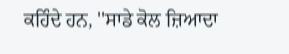ਕਹਿੰਦੇ ਹਨ, ''ਸਾਡੇ ਕੋਲ ਜ਼ਿਆਦਾ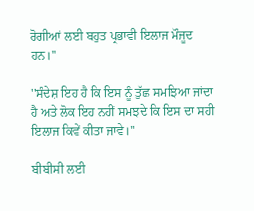ਰੋਗੀਆਂ ਲਈ ਬਹੁਤ ਪ੍ਰਭਾਵੀ ਇਲਾਜ ਮੌਜੂਦ ਹਨ।''

''ਸੰਦੇਸ਼ ਇਹ ਹੈ ਕਿ ਇਸ ਨੂੰ ਤੁੱਛ ਸਮਝਿਆ ਜਾਂਦਾ ਹੈ ਅਤੇ ਲੋਕ ਇਹ ਨਹੀਂ ਸਮਝਦੇ ਕਿ ਇਸ ਦਾ ਸਹੀ ਇਲਾਜ ਕਿਵੇਂ ਕੀਤਾ ਜਾਵੇ।''

ਬੀਬੀਸੀ ਲਈ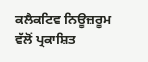ਕਲੈਕਟਿਵ ਨਿਊਜ਼ਰੂਮ ਵੱਲੋਂ ਪ੍ਰਕਾਸ਼ਿਤ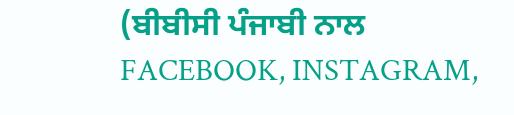(ਬੀਬੀਸੀ ਪੰਜਾਬੀ ਨਾਲ FACEBOOK, INSTAGRAM,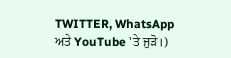TWITTER, WhatsApp ਅਤੇ YouTube 'ਤੇ ਜੁੜੋ।)